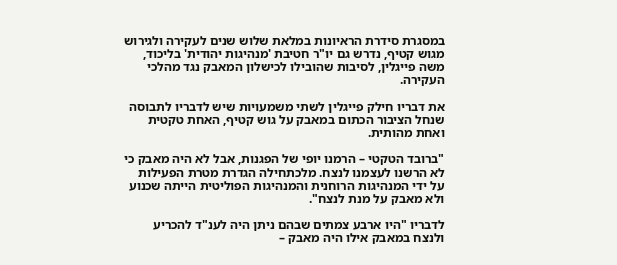במסגרת סידרת הראיונות במלאת שלוש שנים לעקירה ולגירוש מגוש קטיף, נדרש גם יו"ר חטיבת 'מנהיגות יהודית' בליכוד, משה פייגלין, לסיבות שהובילו לכישלון המאבק נגד מהלכי העקירה.

את דבריו חילק פייגלין לשתי משמעויות שיש לדבריו לתבוסה שנחל הציבור הכתום במאבק על גוש קטיף, האחת טקטית ואחת מהותית.

"ברובד הטקטי – הרמנו יופי של הפגנות, אבל לא היה מאבק כי לא הרשנו לעצמנו לנצח. מלכתחילה הגדרת מטרת הפעילות על ידי המנהיגות הרוחנית והמנהיגות הפוליטית הייתה שכנוע ולא מאבק על מנת לנצח".

לדבריו "היו ארבע צמתים שבהם ניתן היה לענ"ד להכריע ולנצח במאבק אילו היה מאבק –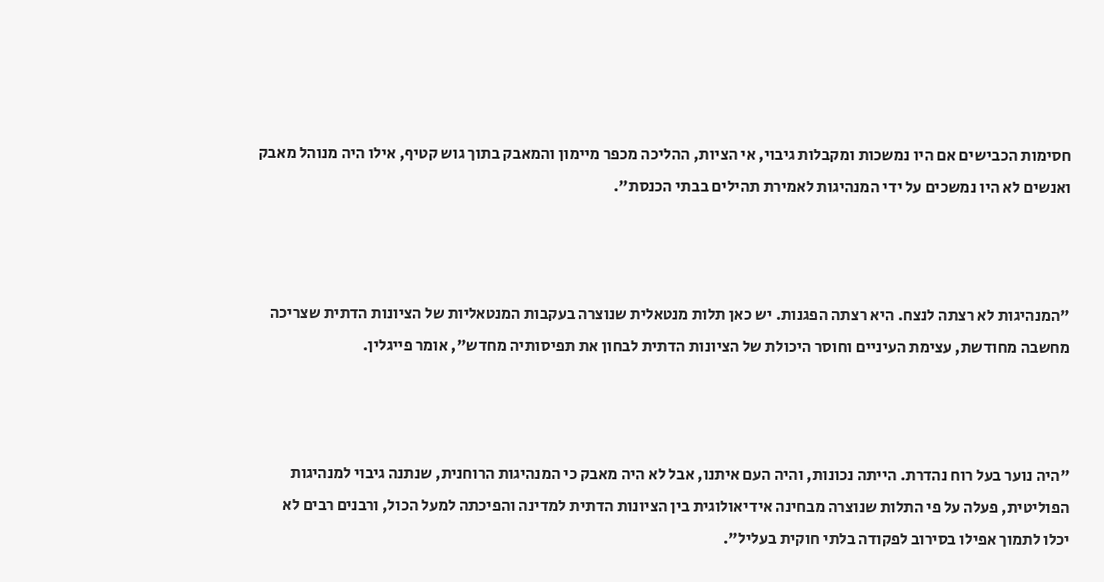חסימות הכבישים אם היו נמשכות ומקבלות גיבוי, אי הציות, ההליכה מכפר מיימון והמאבק בתוך גוש קטיף, אילו היה מנוהל מאבק ואנשים לא היו נמשכים על ידי המנהיגות לאמירת תהילים בבתי הכנסת".



"המנהיגות לא רצתה לנצח. היא רצתה הפגנות. יש כאן תלות מנטאלית שנוצרה בעקבות המנטאליות של הציונות הדתית שצריכה מחשבה מחודשת, עצימת העיניים וחוסר היכולת של הציונות הדתית לבחון את תפיסותיה מחדש", אומר פייגלין.



"היה נוער בעל רוח נהדרת. הייתה נכונות, והיה העם איתנו, אבל לא היה מאבק כי המנהיגות הרוחנית, שנתנה גיבוי למנהיגות הפוליטית, פעלה על פי התלות שנוצרה מבחינה אידיאולוגית בין הציונות הדתית למדינה והפיכתה למעל הכול, ורבנים רבים לא יכלו לתמוך אפילו בסירוב לפקודה בלתי חוקית בעליל".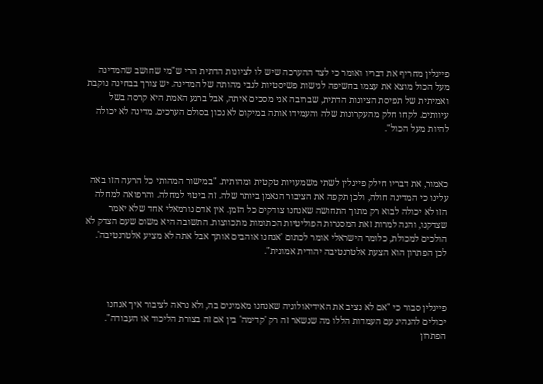פייגלין מחריף את דבריו ואומר כי לצד ההערכה שיש לו לציונות הדתית הרי ש"מי שחושב שהמדינה מעל הכול מוצא את עצמו בחשיפה לגישות פשיסטיות לגבי מהותה של המדינה. יש צורך בבחינה נוקבת ואמיתית של תפיסת הציונות הדתית, שברובה אני מסכים איתה, אבל ברגע האמת היא קרסה בשל עיוותים. לקחו חלק מהעקרונות שלה והעמידו אותה במיקום לא נכון בסולם הערכים. מדינה לא יכולה להיות מעל הכול".



כאמור, את דבריו חילק פייגלין לשתי משמעויות טקטית ומהותית. "במישור המהותי כל הרעה הזו באה עלינו כי המדינה חולה, ולכן תקפה את הציבור הנאמן ביותר שלה. זה ביטוי למחלה. והרפואה למחלה הזו לא יכולה לבוא רק מתוך התחושה שאנחנו צודקים כל הזמן. אין אדם נורמאלי אחד שלא יאמר שצדקנו, והנה למרות זאת המסגרות הפוליטיות הכתומות מתכווצות. התשובה היא משום שעם הצדק לא הולכים למכולת, כלומר הישראלי אומר לכתום 'אנחנו אוהבים אותך אבל אתה לא מציע אלטרנטיבה'. לכן הפתרון הוא הצעת אלטרנטיבה יהודית אמונית".



פייגלין סבור כי "אם לא נציב את האידיאולוגיה שאנחנו מאמינים בה, ולא נראה לציבור איך אנחנו יכולים להנהיג עם העמדות הללו מה שנשאר זה רק 'קדימה' בין אם זה בצורת הליכוד או העבודה". הפתרון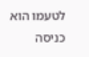לטעמו הוא כניסה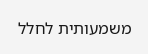משמעותית לחלל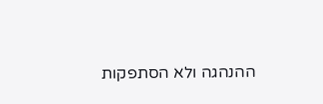ההנהגה ולא הסתפקות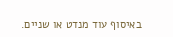באיסוף עוד מנדט או שניים.